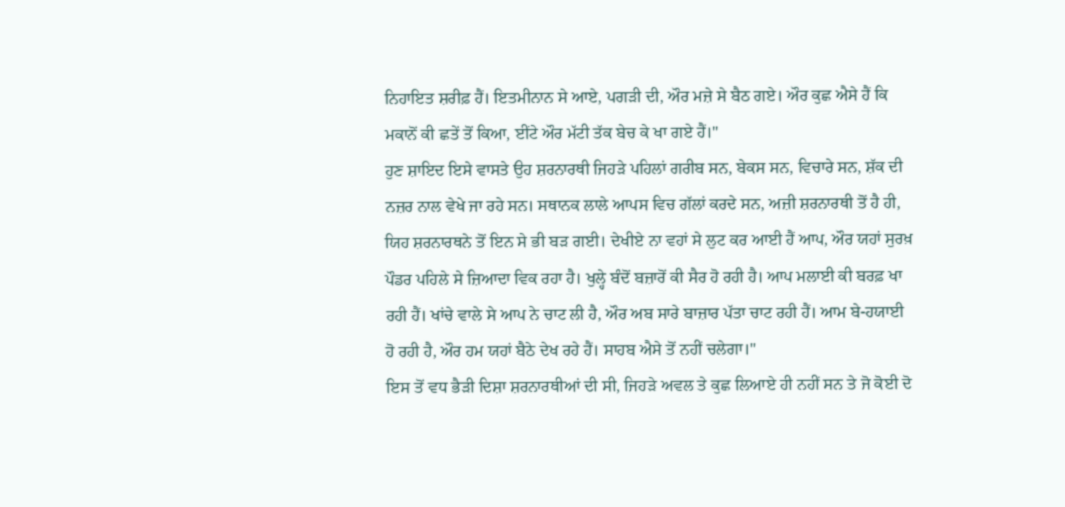ਨਿਹਾਇਤ ਸ਼ਰੀਫ਼ ਹੈਂ। ਇਤਮੀਨਾਨ ਸੇ ਆਏ, ਪਗੜੀ ਦੀ, ਔਰ ਮਜ਼ੇ ਸੇ ਬੈਠ ਗਏ। ਔਰ ਕੁਛ ਐਸੇ ਹੈਂ ਕਿ ਮਕਾਨੋਂ ਕੀ ਛਤੇਂ ਤੋਂ ਕਿਆ, ਈਂਟੇ ਔਰ ਮੱਟੀ ਤੱਕ ਬੇਚ ਕੇ ਖਾ ਗਏ ਹੈਂ।"
ਹੁਣ ਸ਼ਾਇਦ ਇਸੇ ਵਾਸਤੇ ਉਹ ਸ਼ਰਨਾਰਥੀ ਜਿਹੜੇ ਪਹਿਲਾਂ ਗਰੀਬ ਸਨ, ਬੇਕਸ ਸਨ, ਵਿਚਾਰੇ ਸਨ, ਸ਼ੱਕ ਦੀ ਨਜ਼ਰ ਨਾਲ ਵੇਖੇ ਜਾ ਰਹੇ ਸਨ। ਸਥਾਨਕ ਲਾਲੇ ਆਪਸ ਵਿਚ ਗੱਲਾਂ ਕਰਦੇ ਸਨ, ਅਜ਼ੀ ਸ਼ਰਨਾਰਥੀ ਤੋਂ ਹੈ ਹੀ, ਯਿਹ ਸ਼ਰਨਾਰਥਨੇ ਤੋਂ ਇਨ ਸੇ ਭੀ ਬੜ ਗਈ। ਦੇਖੀਏ ਨਾ ਵਹਾਂ ਸੇ ਲੁਟ ਕਰ ਆਈ ਹੈਂ ਆਪ, ਔਰ ਯਹਾਂ ਸੁਰਖ਼ ਪੌਡਰ ਪਹਿਲੇ ਸੇ ਜ਼ਿਆਦਾ ਵਿਕ ਰਹਾ ਹੈ। ਖੁਲ੍ਹੇ ਬੰਦੋਂ ਬਜ਼ਾਰੋਂ ਕੀ ਸੈਰ ਹੋ ਰਹੀ ਹੈ। ਆਪ ਮਲਾਈ ਕੀ ਬਰਫ਼ ਖਾ ਰਹੀ ਹੈਂ। ਖਾਂਚੇ ਵਾਲੇ ਸੇ ਆਪ ਨੇ ਚਾਟ ਲੀ ਹੈ, ਔਰ ਅਬ ਸਾਰੇ ਬਾਜ਼ਾਰ ਪੱਤਾ ਚਾਟ ਰਹੀ ਹੈਂ। ਆਮ ਬੇ-ਹਯਾਈ ਹੋ ਰਹੀ ਹੈ, ਔਰ ਹਮ ਯਹਾਂ ਬੈਠੇ ਦੇਖ ਰਹੇ ਹੈਂ। ਸਾਹਬ ਐਸੇ ਤੋਂ ਨਹੀਂ ਚਲੇਗਾ।"
ਇਸ ਤੋਂ ਵਧ ਭੈੜੀ ਦਿਸ਼ਾ ਸ਼ਰਨਾਰਥੀਆਂ ਦੀ ਸੀ, ਜਿਹੜੇ ਅਵਲ ਤੇ ਕੁਛ ਲਿਆਏ ਹੀ ਨਹੀਂ ਸਨ ਤੇ ਜੋ ਕੋਈ ਦੋ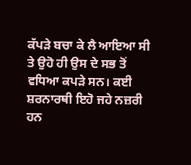ਕੱਪੜੇ ਬਚਾ ਕੇ ਲੈ ਆਇਆ ਸੀ ਤੇ ਉਹੋ ਹੀ ਉਸ ਦੇ ਸਭ ਤੋਂ
ਵਧਿਆ ਕਪੜੇ ਸਨ। ਕਈ ਸ਼ਰਨਾਰਥੀ ਇਹੋ ਜਹੇ ਨਜ਼ਰੀ ਹਨ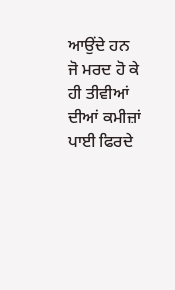ਆਉਂਦੇ ਹਨ ਜੋ ਮਰਦ ਹੋ ਕੇ ਹੀ ਤੀਵੀਆਂ ਦੀਆਂ ਕਮੀਜ਼ਾਂ ਪਾਈ ਫਿਰਦੇ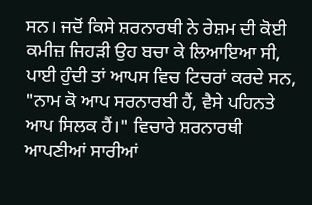ਸਨ। ਜਦੋਂ ਕਿਸੇ ਸ਼ਰਨਾਰਥੀ ਨੇ ਰੇਸ਼ਮ ਦੀ ਕੋਈ ਕਮੀਜ਼ ਜਿਹੜੀ ਉਹ ਬਚਾ ਕੇ ਲਿਆਇਆ ਸੀ, ਪਾਈ ਹੁੰਦੀ ਤਾਂ ਆਪਸ ਵਿਚ ਟਿਚਰਾਂ ਕਰਦੇ ਸਨ, "ਨਾਮ ਕੋ ਆਪ ਸਰਨਾਰਬੀ ਹੈਂ, ਵੈਸੇ ਪਹਿਨਤੇ ਆਪ ਸਿਲਕ ਹੈਂ।" ਵਿਚਾਰੇ ਸ਼ਰਨਾਰਥੀ ਆਪਣੀਆਂ ਸਾਰੀਆਂ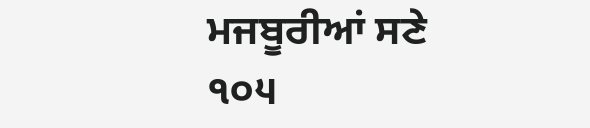ਮਜਬੂਰੀਆਂ ਸਣੇ
੧੦੫